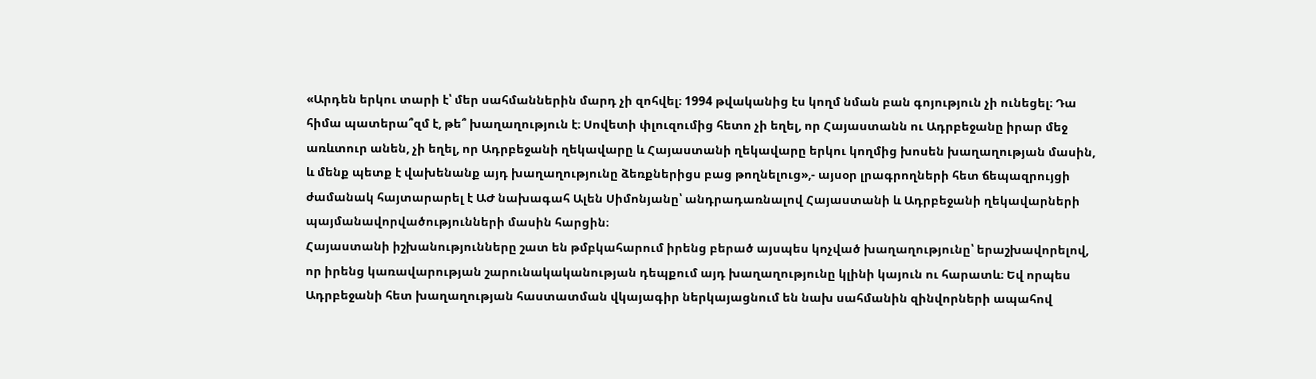«Արդեն երկու տարի է՝ մեր սահմաններին մարդ չի զոհվել։ 1994 թվականից էս կողմ նման բան գոյություն չի ունեցել։ Դա հիմա պատերա՞զմ է, թե՞ խաղաղություն է։ Սովետի փլուզումից հետո չի եղել, որ Հայաստանն ու Ադրբեջանը իրար մեջ առևտուր անեն, չի եղել, որ Ադրբեջանի ղեկավարը և Հայաստանի ղեկավարը երկու կողմից խոսեն խաղաղության մասին, և մենք պետք է վախենանք այդ խաղաղությունը ձեռքներիցս բաց թողնելուց»,- այսօր լրագրողների հետ ճեպազրույցի ժամանակ հայտարարել է ԱԺ նախագահ Ալեն Սիմոնյանը՝ անդրադառնալով Հայաստանի և Ադրբեջանի ղեկավարների պայմանավորվածությունների մասին հարցին։
Հայաստանի իշխանությունները շատ են թմբկահարում իրենց բերած այսպես կոչված խաղաղությունը՝ երաշխավորելով, որ իրենց կառավարության շարունակականության դեպքում այդ խաղաղությունը կլինի կայուն ու հարատև։ Եվ որպես Ադրբեջանի հետ խաղաղության հաստատման վկայագիր ներկայացնում են նախ սահմանին զինվորների ապահով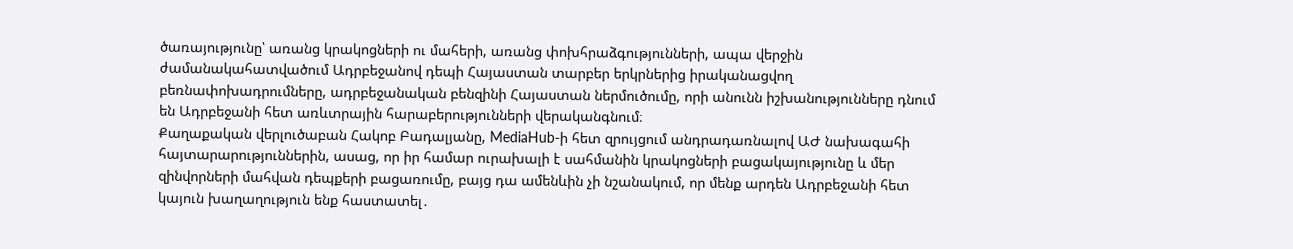ծառայությունը՝ առանց կրակոցների ու մահերի, առանց փոխհրաձգությունների, ապա վերջին ժամանակահատվածում Ադրբեջանով դեպի Հայաստան տարբեր երկրներից իրականացվող բեռնափոխադրումները, ադրբեջանական բենզինի Հայաստան ներմուծումը, որի անունն իշխանությունները դնում են Ադրբեջանի հետ առևտրային հարաբերությունների վերականգնում։
Քաղաքական վերլուծաբան Հակոբ Բադալյանը, MediaHub-ի հետ զրույցում անդրադառնալով ԱԺ նախագահի հայտարարություններին, ասաց, որ իր համար ուրախալի է սահմանին կրակոցների բացակայությունը և մեր զինվորների մահվան դեպքերի բացառումը, բայց դա ամենևին չի նշանակում, որ մենք արդեն Ադրբեջանի հետ կայուն խաղաղություն ենք հաստատել․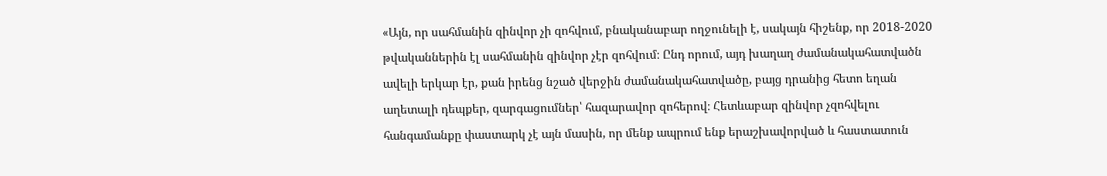«Այն, որ սահմանին զինվոր չի զոհվում, բնականաբար ողջունելի է, սակայն հիշենք, որ 2018-2020 թվականներին էլ սահմանին զինվոր չէր զոհվում։ Ընդ որում, այդ խաղաղ ժամանակահատվածն ավելի երկար էր, քան իրենց նշած վերջին ժամանակահատվածը, բայց դրանից հետո եղան աղետալի դեպքեր, զարգացումներ՝ հազարավոր զոհերով։ Հետևաբար զինվոր չզոհվելու հանգամանքը փաստարկ չէ այն մասին, որ մենք ապրում ենք երաշխավորված և հաստատուն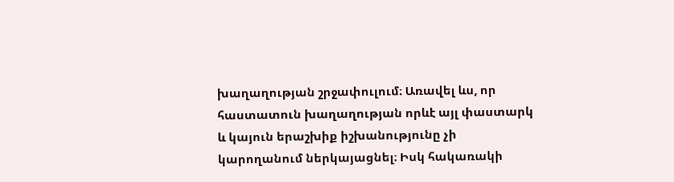խաղաղության շրջափուլում։ Առավել ևս, որ հաստատուն խաղաղության որևէ այլ փաստարկ և կայուն երաշխիք իշխանությունը չի կարողանում ներկայացնել։ Իսկ հակառակի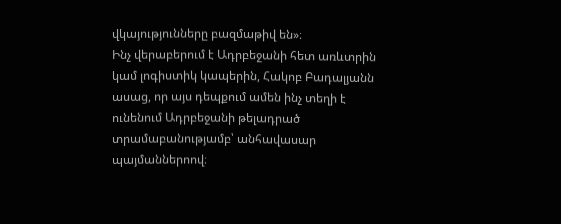վկայությունները բազմաթիվ են»։
Ինչ վերաբերում է Ադրբեջանի հետ առևտրին կամ լոգիստիկ կապերին, Հակոբ Բադալյանն ասաց, որ այս դեպքում ամեն ինչ տեղի է ունենում Ադրբեջանի թելադրած տրամաբանությամբ՝ անհավասար պայմաններոով։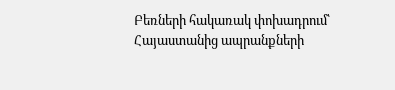Բեռների հակառակ փոխադրում՝ Հայաստանից ապրանքների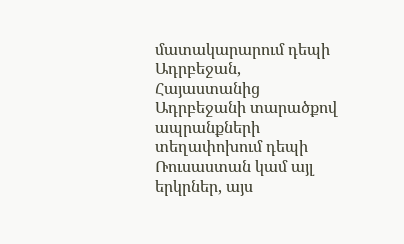մատակարարում դեպի Ադրբեջան, Հայաստանից Ադրբեջանի տարածքով ապրանքների տեղափոխում դեպի Ռուսաստան կամ այլ երկրներ, այս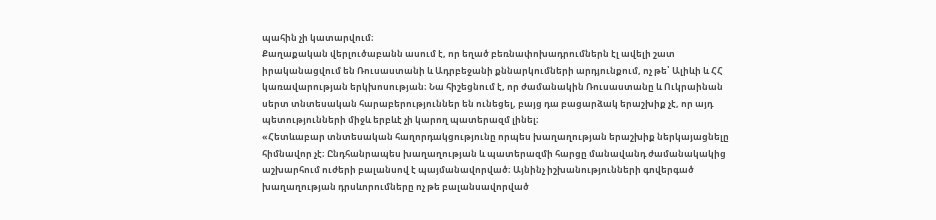պահին չի կատարվում։
Քաղաքական վերլուծաբանն ասում է, որ եղած բեռնափոխադրումներն էլ ավելի շատ իրականացվում են Ռուսաստանի և Ադրբեջանի քննարկումների արդյունքում, ոչ թե՝ Ալիևի և ՀՀ կառավարության երկխոսության։ Նա հիշեցնում է, որ ժամանակին Ռուսաստանը և Ուկրաինան սերտ տնտեսական հարաբերություններ են ունեցել, բայց դա բացարձակ երաշխիք չէ, որ այդ պետությունների միջև երբևէ չի կարող պատերազմ լինել։
«Հետևաբար տնտեսական հաղորդակցությունը որպես խաղաղության երաշխիք ներկայացնելը հիմնավոր չէ։ Ընդհանրապես խաղաղության և պատերազմի հարցը մանավանդ ժամանակակից աշխարհում ուժերի բալանսով է պայմանավորված։ Այնինչ իշխանությունների գովերգած խաղաղության դրսևորումները ոչ թե բալանսավորված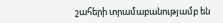շահերի տրամաբանությամբ են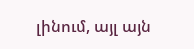լինում, այլ այն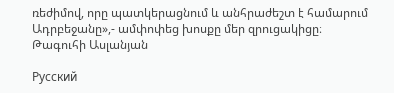ռեժիմով, որը պատկերացնում և անհրաժեշտ է համարում Ադրբեջանը»,- ամփոփեց խոսքը մեր զրուցակիցը։
Թագուհի Ասլանյան

Русский